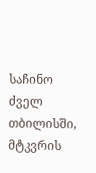საჩინო
ძველ თბილისში, მტკვრის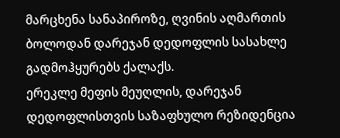მარცხენა სანაპიროზე, ღვინის აღმართის ბოლოდან დარეჯან დედოფლის სასახლე გადმოჰყურებს ქალაქს.
ერეკლე მეფის მეუღლის, დარეჯან დედოფლისთვის საზაფხულო რეზიდენცია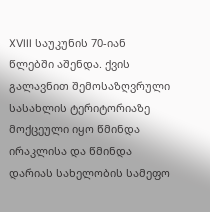XVIII საუკუნის 70-იან წლებში აშენდა. ქვის გალავნით შემოსაზღვრული სასახლის ტერიტორიაზე მოქცეული იყო წმინდა ირაკლისა და წმინდა დარიას სახელობის სამეფო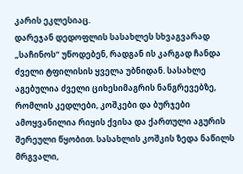კარის ეკლესიაც.
დარეჯან დედოფლის სასახლეს სხვაგვარად „საჩინოს“ უწოდებენ, რადგან ის კარგად ჩანდა ძველი ტფილისის ყველა უბნიდან. სასახლე აგებულია ძველი ციხესიმაგრის ნანგრევებზე, რომლის კედლები, კოშკები და ბურჯები ამოყვანილია რიყის ქვისა და ქართული აგურის შერეული წყობით. სასახლის კოშკის ზედა ნაწილს მრგვალი,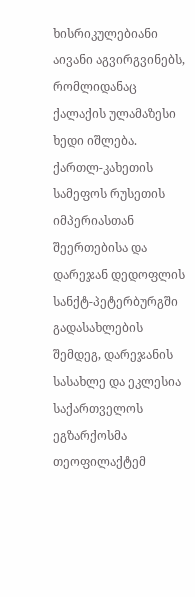ხისრიკულებიანი აივანი აგვირგვინებს, რომლიდანაც ქალაქის ულამაზესი ხედი იშლება.
ქართლ-კახეთის სამეფოს რუსეთის იმპერიასთან შეერთებისა და დარეჯან დედოფლის სანქტ-პეტერბურგში გადასახლების შემდეგ, დარეჯანის სასახლე და ეკლესია საქართველოს ეგზარქოსმა თეოფილაქტემ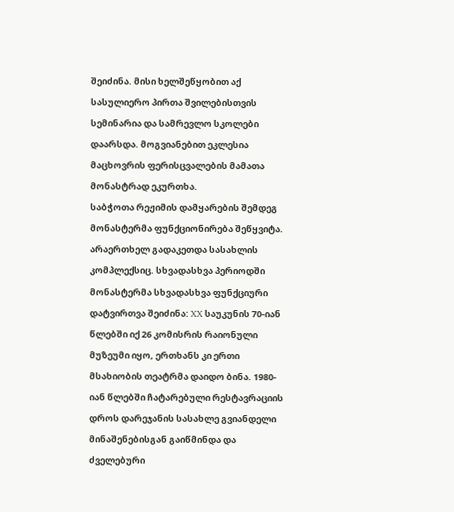შეიძინა. მისი ხელშეწყობით აქ სასულიერო პირთა შვილებისთვის სემინარია და სამრევლო სკოლები დაარსდა. მოგვიანებით ეკლესია მაცხოვრის ფერისცვალების მამათა მონასტრად ეკურთხა.
საბჭოთა რეჟიმის დამყარების შემდეგ მონასტერმა ფუნქციონირება შეწყვიტა. არაერთხელ გადაკეთდა სასახლის კომპლექსიც. სხვადასხვა პერიოდში მონასტერმა სხვადასხვა ფუნქციური დატვირთვა შეიძინა: XX საუკუნის 70-იან წლებში იქ 26 კომისრის რაიონული მუზეუმი იყო, ერთხანს კი ერთი მსახიობის თეატრმა დაიდო ბინა. 1980-იან წლებში ჩატარებული რესტავრაციის დროს დარეჯანის სასახლე გვიანდელი მინაშენებისგან გაიწმინდა და ძველებური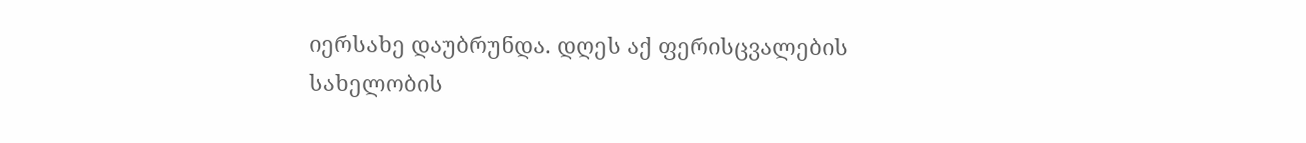იერსახე დაუბრუნდა. დღეს აქ ფერისცვალების სახელობის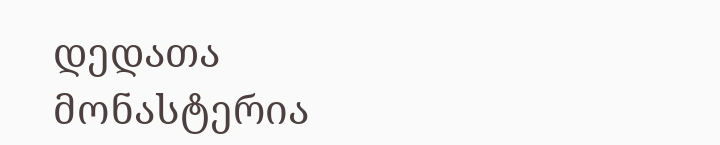დედათა მონასტერია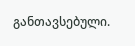განთავსებული.